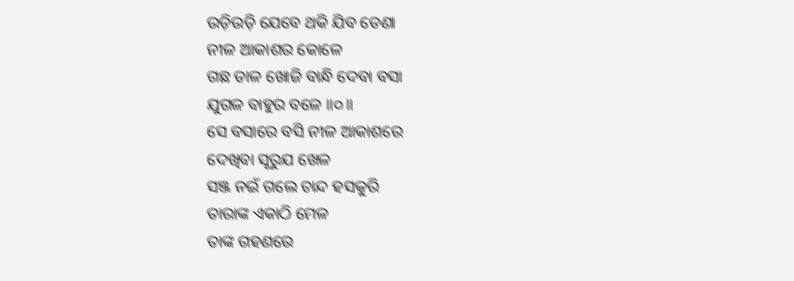ଉଡ଼ିଉଡ଼ି ଯେବେ ଥକି ଯିବ ଡେଣା
ନୀଳ ଆକାଶର କୋଳେ
ଗଛ ଡାଳ ଖୋଜି ବାନ୍ଧି ଦେବା ବସା
ଯୁଗଳ ବାହୁର ବଳେ ॥୦॥
ସେ ବସାରେ ବସି ନୀଳ ଆକାଶରେ
ଦେଖିବା ସୂରୁଯ ଖେଳ
ସଞ୍ଜ ନଇଁ ଗଲେ ଚାନ୍ଦ ହସକୁରି
ତାରାଙ୍କ ଏକାଠି ମେଳ
ତାଙ୍କ ଗହଣରେ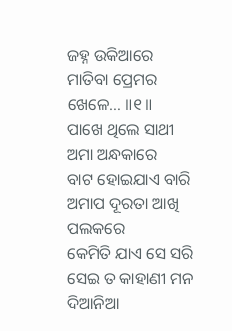ଜହ୍ନ ଉକିଆରେ
ମାତିବା ପ୍ରେମର ଖେଳେ… ॥୧॥
ପାଖେ ଥିଲେ ସାଥୀ ଅମା ଅନ୍ଧକାରେ
ବାଟ ହୋଇଯାଏ ବାରି
ଅମାପ ଦୂରତା ଆଖି ପଲକରେ
କେମିତି ଯାଏ ସେ ସରି
ସେଇ ତ କାହାଣୀ ମନ ଦିଆନିଆ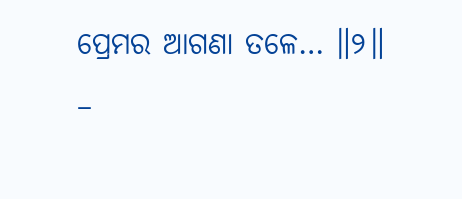ପ୍ରେମର ଆଗଣା ତଳେ… ॥୨॥
–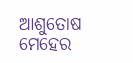ଆଶୁତୋଷ ମେହେର